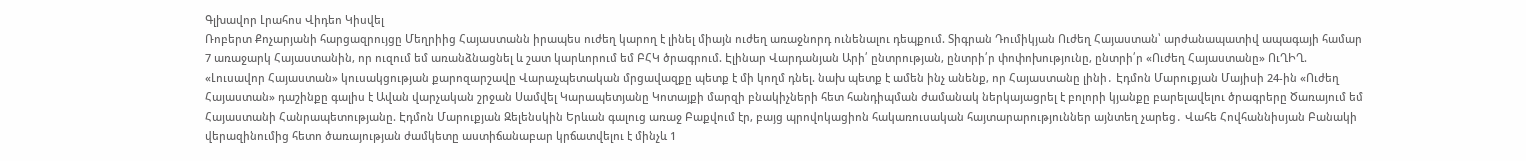Գլխավոր Լրահոս Վիդեո Կիսվել
Ռոբերտ Քոչարյանի հարցազրույցը Մեղրիից Հայաստանն իրապես ուժեղ կարող է լինել միայն ուժեղ առաջնորդ ունենալու դեպքում. Տիգրան Դումիկյան Ուժեղ Հայաստան՝ արժանապատիվ ապագայի համար 7 առաջարկ Հայաստանին, որ ուզում եմ առանձնացնել և շատ կարևորում եմ ԲՀԿ ծրագրում. Էլինար Վարդանյան Արի՛ ընտրության, ընտրի՛ր փոփոխությունը, ընտրի՛ր «Ուժեղ Հայաստանը» ՈւՂԻՂ. «Լուսավոր Հայաստան» կուսակցության քարոզարշավը Վարաչպետական մրցավազքը պետք է մի կողմ դնել. նախ պետք է ամեն ինչ անենք, որ Հայաստանը լինի․ Էդմոն Մարուքյան Մայիսի 24-ին «Ուժեղ Հայաստան» դաշինքը գալիս է Ավան վարչական շրջան Սամվել Կարապետյանը Կոտայքի մարզի բնակիչների հետ հանդիպման ժամանակ ներկայացրել է բոլորի կյանքը բարելավելու ծրագրերը Ծառայում եմ Հայաստանի Հանրապետությանը. Էդմոն Մարուքյան Զելենսկին Երևան գալուց առաջ Բաքվում էր, բայց պրովոկացիոն հակառուսական հայտարարություններ այնտեղ չարեց․ Վահե Հովհաննիսյան Բանակի վերազինումից հետո ծառայության ժամկետը աստիճանաբար կրճատվելու է մինչև 1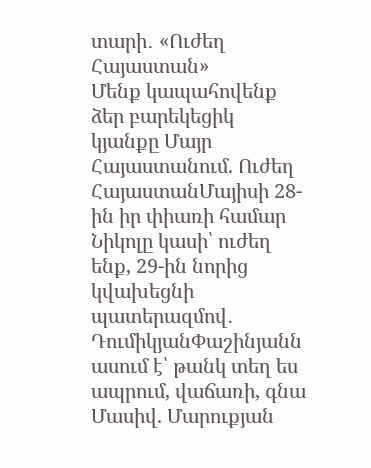տարի․ «Ուժեղ Հայաստան»
Մենք կապահովենք ձեր բարեկեցիկ կյանքը Մայր Հայաստանում. Ուժեղ ՀայաստանՄայիսի 28-ին իր փիառի համար Նիկոլը կասի՝ ուժեղ ենք, 29-ին նորից կվախեցնի պատերազմով․ ԴումիկյանՓաշինյանն ասում է՝ թանկ տեղ ես ապրում, վաճառի, գնա Մասիվ. Մարուքյան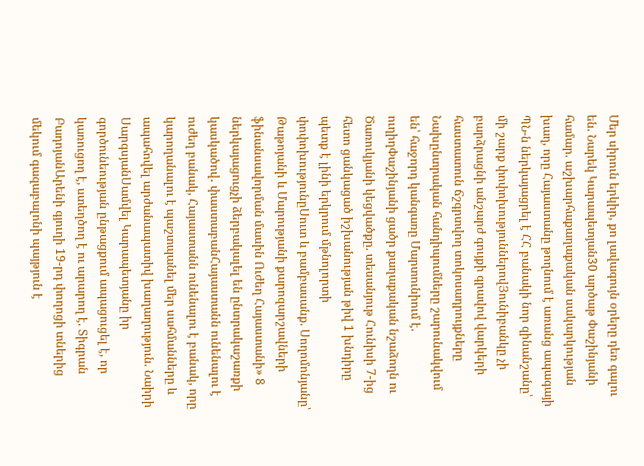Մեր սիրուն երկիր, քո լավագույն օրերը դեռ գալու են. Նարեկ Կարապետյան30 արծաթ Փաշինյանի համար. աշխարհաքաղաքական սակարկության խաղ, որը Հայաստանը թողնում է առանց ապագայի ՊՆ-ն ներկայացրել է ՀՀ բանակի նոր զինանշանը՝ մի շարք փոփոխություններովՅունիբանկը չի բարձրացնի անշարժ գույքի գրավով վարկերի հաստատուն ճշգրտվող տոկոսադրույքները Նախընտրական հանդիպումները շարունակվում են՝ հաջորդ կանգառը Մարտունիում է. ուղիղՓաշինյանի ցածր քաղաքական նշաձողն ու Ծառուկյանի կեցվածքը. տեսանյութ Հունիսի 7-ից հետո ցանկացած իշխանության թիվ 1 խնդիրը պետք է լինի երկրում մթնոլորտի փոփոխությունըՍուտ և բամբասանք. Սողոմոնյանը՝ Թաթոյանի և Մարությանի քարոզարշավների ֆինանսավորման մասին Ուժեղ Հայաստանի» 8 ներկայացուցչի ձերբակալել են ընտրակաշառքի կասկածով․ փաստաբանՀայաստանն ունենալու է ուժեղ բանակ, Հայաստանն ունենալու է բանակ, որը կարողանալու է պաշտպանել մեր սահմանները և ապահովել արժանապատիվ խաղաղություն. Նաիրի ՍարգսյանՍամվել Կարապետյանը իր գործունեության ընթացքում ապացուցել է, որ կառուցող է, ստեղծող է ու արարող է. Տիգրան ԲադոյանԱրենի գյուղի 19-րդ փողոցի տներից մեկում գազաբալոնի պայթյուն է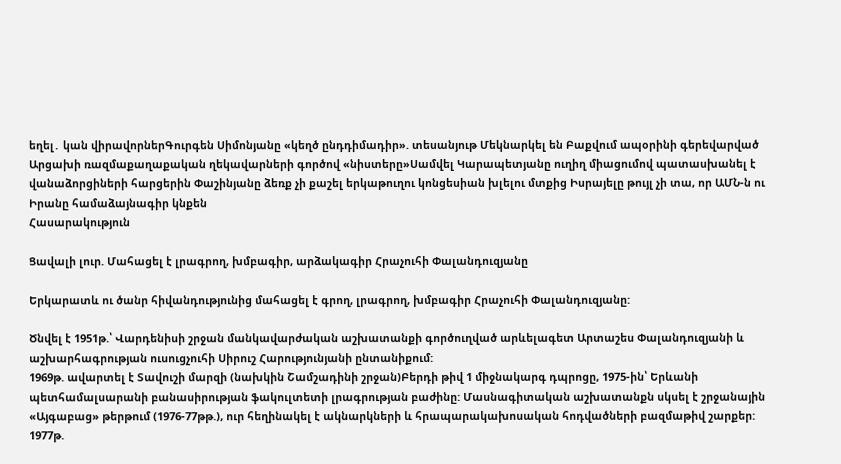եղել․ կան վիրավորներԳուրգեն Սիմոնյանը «կեղծ ընդդիմադիր». տեսանյութ Մեկնարկել են Բաքվում ապօրինի գերեվարված Արցախի ռազմաքաղաքական ղեկավարների գործով «նիստերը»Սամվել Կարապետյանը ուղիղ միացումով պատասխանել է վանաձորցիների հարցերին Փաշինյանը ձեռք չի քաշել երկաթուղու կոնցեսիան խլելու մտքից Իսրայելը թույլ չի տա, որ ԱՄՆ-ն ու Իրանը համաձայնագիր կնքեն
Հասարակություն

Ցավալի լուր. Մահացել է լրագրող, խմբագիր, արձակագիր Հրաչուհի Փալանդուզյանը

Երկարատև ու ծանր հիվանդությունից մահացել է գրող, լրագրող, խմբագիր Հրաչուհի Փալանդուզյանը:

Ծնվել է 1951թ.՝ Վարդենիսի շրջան մանկավարժական աշխատանքի գործուղված արևելագետ Արտաշես Փալանդուզյանի և աշխարհագրության ուսուցչուհի Սիրուշ Հարությունյանի ընտանիքում:
1969թ. ավարտել է Տավուշի մարզի (նախկին Շամշադինի շրջան)Բերդի թիվ 1 միջնակարգ դպրոցը, 1975-ին՝ Երևանի պետհամալսարանի բանասիրության ֆակուլտետի լրագրության բաժինը: Մասնագիտական աշխատանքն սկսել է շրջանային «Այգաբաց» թերթում (1976-77թթ.), ուր հեղինակել է ակնարկների և հրապարակախոսական հոդվածների բազմաթիվ շարքեր:
1977թ.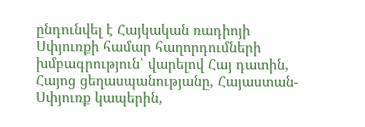ընդունվել է Հայկական ռադիոյի Սփյուռքի համար հաղորդումների խմբագրություն՝ վարելով Հայ դատին, Հայոց ցեղասպանությանը, Հայաստան-Սփյուռք կապերին,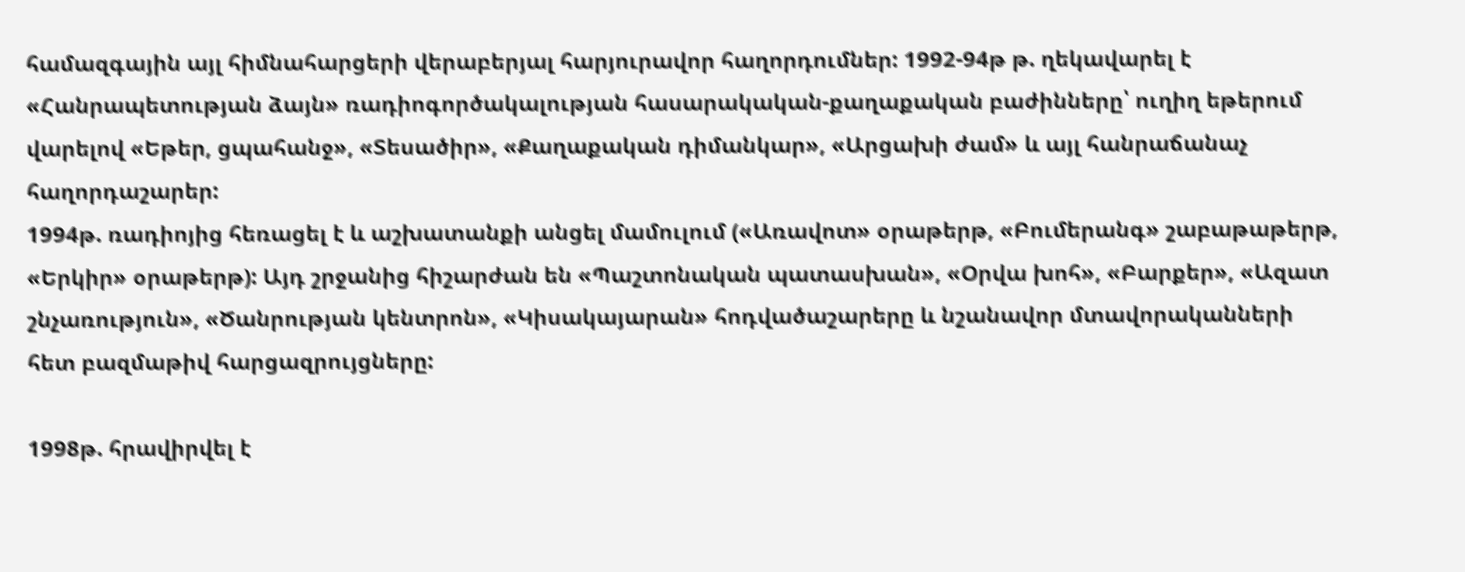համազգային այլ հիմնահարցերի վերաբերյալ հարյուրավոր հաղորդումներ: 1992-94թ թ. ղեկավարել է «Հանրապետության ձայն» ռադիոգործակալության հասարակական-քաղաքական բաժինները՝ ուղիղ եթերում վարելով «Եթեր, ցպահանջ», «Տեսածիր», «Քաղաքական դիմանկար», «Արցախի ժամ» և այլ հանրաճանաչ հաղորդաշարեր:
1994թ. ռադիոյից հեռացել է և աշխատանքի անցել մամուլում («Առավոտ» օրաթերթ, «Բումերանգ» շաբաթաթերթ, «Երկիր» օրաթերթ): Այդ շրջանից հիշարժան են «Պաշտոնական պատասխան», «Օրվա խոհ», «Բարքեր», «Ազատ շնչառություն», «Ծանրության կենտրոն», «Կիսակայարան» հոդվածաշարերը և նշանավոր մտավորականների հետ բազմաթիվ հարցազրույցները:

1998թ. հրավիրվել է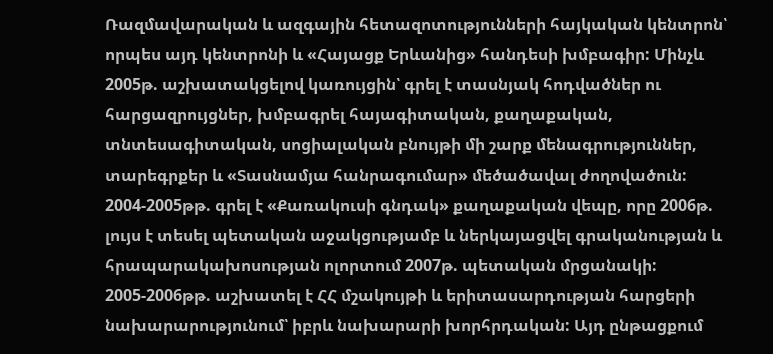Ռազմավարական և ազգային հետազոտությունների հայկական կենտրոն՝ որպես այդ կենտրոնի և «Հայացք Երևանից» հանդեսի խմբագիր: Մինչև 2005թ. աշխատակցելով կառույցին՝ գրել է տասնյակ հոդվածներ ու հարցազրույցներ, խմբագրել հայագիտական, քաղաքական, տնտեսագիտական, սոցիալական բնույթի մի շարք մենագրություններ, տարեգրքեր և «Տասնամյա հանրագումար» մեծածավալ ժողովածուն:
2004-2005թթ. գրել է «Քառակուսի գնդակ» քաղաքական վեպը, որը 2006թ. լույս է տեսել պետական աջակցությամբ և ներկայացվել գրականության և հրապարակախոսության ոլորտում 2007թ. պետական մրցանակի:
2005-2006թթ. աշխատել է ՀՀ մշակույթի և երիտասարդության հարցերի նախարարությունում՝ իբրև նախարարի խորհրդական: Այդ ընթացքում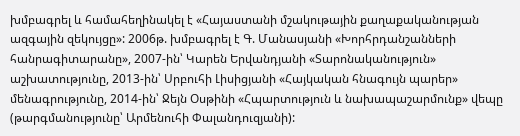խմբագրել և համահեղինակել է «Հայաստանի մշակութային քաղաքականության ազգային զեկույցը»: 2006թ. խմբագրել է Գ. Մանասյանի «Խորհրդանշանների հանրագիտարանը», 2007-ին՝ Կարեն Երվանդյանի «Տարոնականություն» աշխատությունը, 2013-ին՝ Սրբուհի Լիսիցյանի «Հայկական հնագույն պարեր» մենագրությունը, 2014-ին՝ Ջեյն Օսթինի «Հպարտություն և նախապաշարմունք» վեպը (թարգմանությունը՝ Արմենուհի Փալանդուզյանի):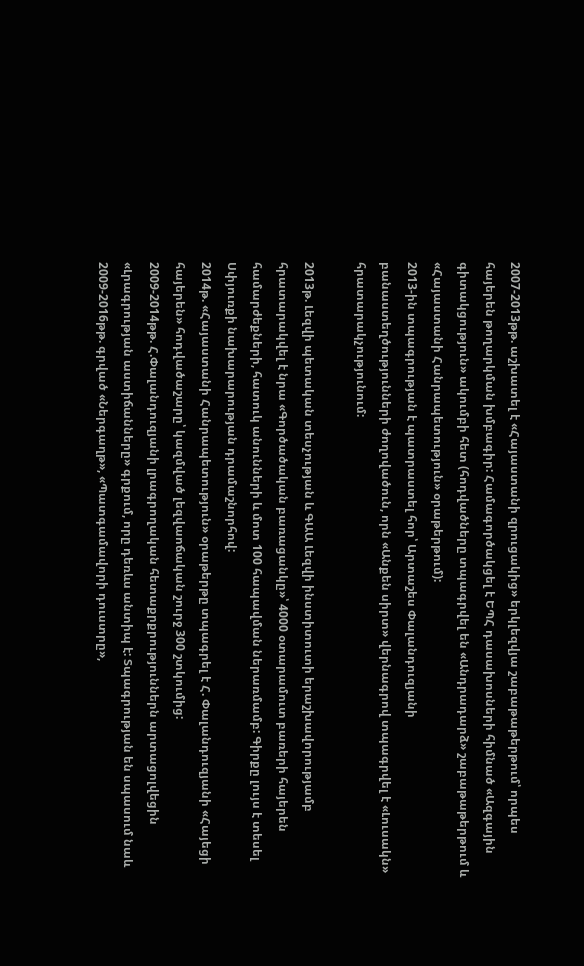2007-2013թթ. աշխատել է «Հայաստանի զրուցակից» երկլեզվյա շաբաթաթերթում՝ որպես հայերեն թողարկման խմբագիր: Համագործակցել է ԵՊՀ դասախոսների հիմնած «Ազգային գիտակցություն» ակումբի հետ (հոդվածները տպագրվել են «Անդրադարձ» շաբաթաթերթում և «Հայաստանի Հանրապետություն» օրաթերթում):
2013-ին տպագրության է պատրաստել հոր՝ Արտաշես Փալանդուզյանի բանաստեղծությունների ժողովածուն, որն «Անքեն սիրտ» վերնագրով տպագրվել է «Լուսակն» հրատարակչությունում:

2013թ. Լեզվի պետական տեսչության և ԳԱԱ Լեզվի ինստիտուտի երաշխավորությամբ հրատարակվել է նրա «Գործածական բառացանկը»՝ 4000 օտարամուտ բառերի հայերեն համարժեքների, հատուկ անունների և մոտ 100 հապավման ներառմամբ: Գիրքը լույս է տեսել Սփյուռքի նախարարության դրամաշնորհով:
2014թ. «Հայաստանի Հանրապետություն» օրաթերթը տպագրել է Հ. Փալանդուզյանի «Հայեցի հայերեն» հոդվածաշարը՝ կազմված լեզվաոճական շուրջ 300 շտկումից:
2009-2014թթ. Հ.Փալանդուզյանի լրագրողական հետաքրքրություններն արտացոլվեցին «Լրագրության աստիճանները» գրքում, որը դեռևս անտիպ է: Տպագրության են սպասում նաև 2009-2016թթ. գրված «Ներգաղթ», «Պատգամավորի դուստրը»,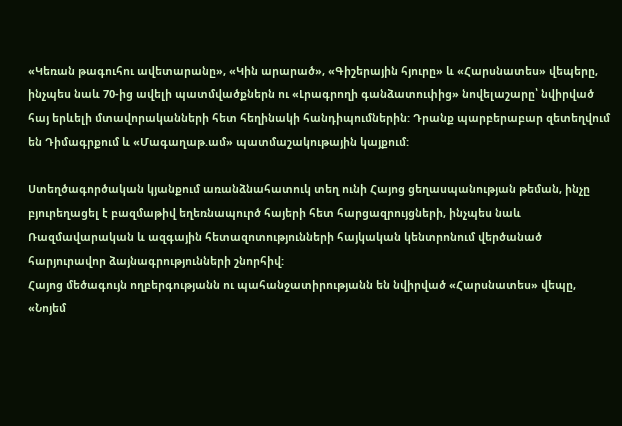«Կեռան թագուհու ավետարանը», «Կին արարած», «Գիշերային հյուրը» և «Հարսնատես» վեպերը, ինչպես նաև 70-ից ավելի պատմվածքներն ու «Լրագրողի գանձատուփից» նովելաշարը՝ նվիրված հայ երևելի մտավորականների հետ հեղինակի հանդիպումներին: Դրանք պարբերաբար զետեղվում են Դիմագրքում և «Մագաղաթ.ամ» պատմաշակութային կայքում:

Ստեղծագործական կյանքում առանձնահատուկ տեղ ունի Հայոց ցեղասպանության թեման, ինչը բյուրեղացել է բազմաթիվ եղեռնապուրծ հայերի հետ հարցազրույցների, ինչպես նաև Ռազմավարական և ազգային հետազոտությունների հայկական կենտրոնում վերծանած հարյուրավոր ձայնագրությունների շնորհիվ:
Հայոց մեծագույն ողբերգությանն ու պահանջատիրությանն են նվիրված «Հարսնատես» վեպը, «Նոյեմ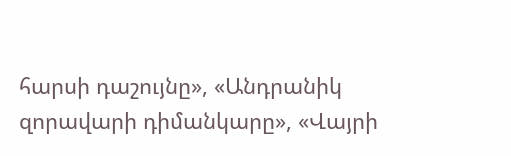հարսի դաշույնը», «Անդրանիկ զորավարի դիմանկարը», «Վայրի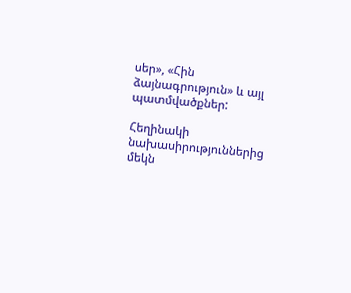սեր», «Հին ձայնագրություն» և այլ պատմվածքներ:

Հեղինակի նախասիրություններից մեկն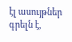էլ ասույթներ գրելն է,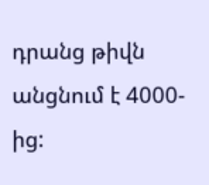դրանց թիվն անցնում է 4000-ից: